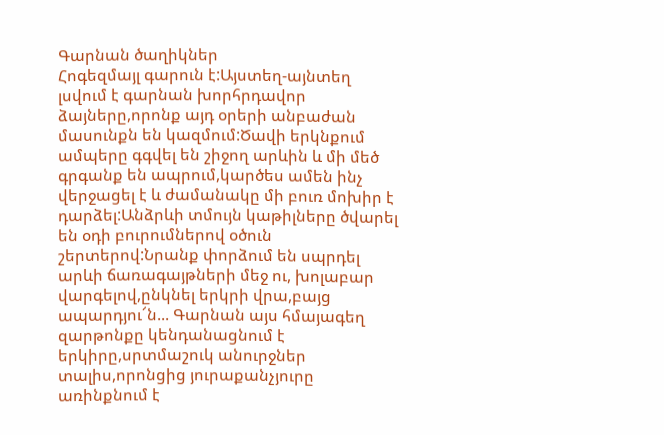Գարնան ծաղիկներ
Հոգեզմայլ գարուն է:Այստեղ-այնտեղ լսվում է գարնան խորհրդավոր ձայները,որոնք այդ օրերի անբաժան մասունքն են կազմում:Ծավի երկնքում ամպերը գգվել են շիջող արևին և մի մեծ գրգանք են ապրում,կարծես ամեն ինչ վերջացել է և ժամանակը մի բուռ մոխիր է դարձել:Անձրևի տմույն կաթիլները ծվարել են օդի բուրումներով օծուն շերտերով:Նրանք փորձում են սպրդել արևի ճառագայթների մեջ ու, խոլաբար վարգելով,ընկնել երկրի վրա,բայց ապարդյու՜ն... Գարնան այս հմայագեղ զարթոնքը կենդանացնում է երկիրը,սրտմաշուկ անուրջներ տալիս,որոնցից յուրաքանչյուրը առինքնում է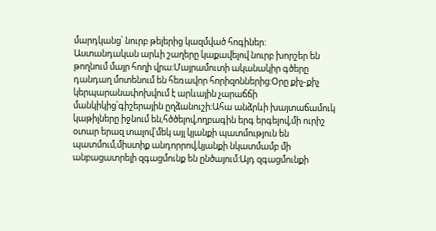մարդկանց՝ նուրբ թելերից կազմված հոգիներ:
Աստանդական արևի շաղերը կաքավելով նուրբ խորշեր են թողնում մայր հողի վրա:Մայրամուտի ականակիր գծերը դանդաղ մոտենում են հեռավոր հորիզոններից:Օրը քիչ-քիչ կերպարանափոխվում է արևային չարաճճի մանկիկից՝գիշերային ըղձանուշի:Ահա անձրևի խայտաճամուկ կաթիլները իջնում են,հծծելով,ողբագին երգ երգելով,մի ուրիշ օտար երազ տալով՝մեկ այլ կյանքի պատմություն են պատմում,միստիք անդորրով,կյանքի նկատմամբ մի անբացատրելի զգացմունք են ընծայում:Այդ զգացմունքի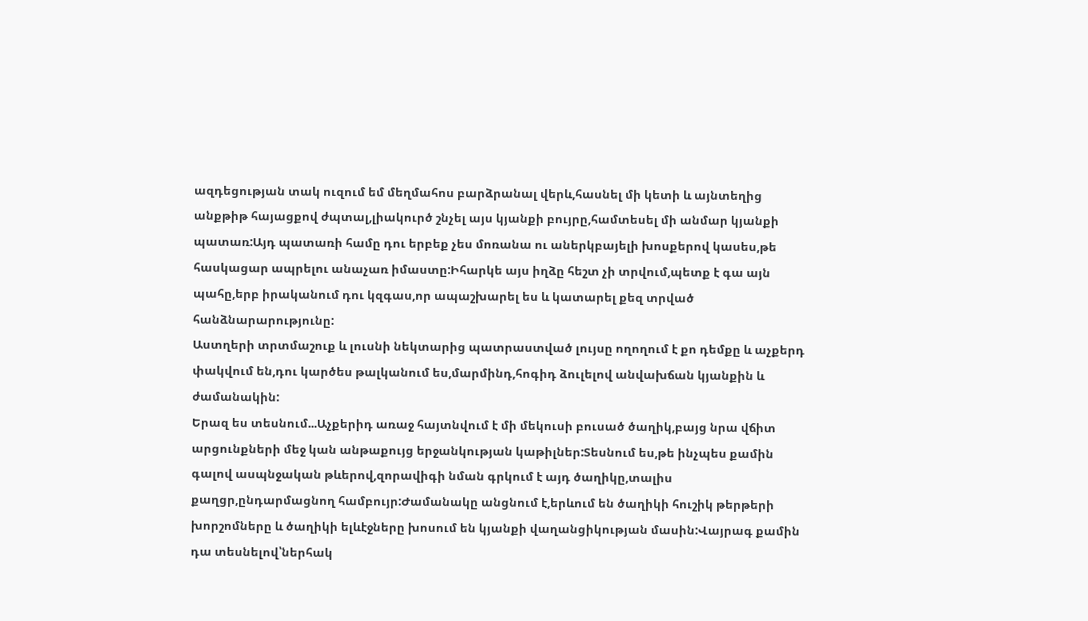ազդեցության տակ ուզում եմ մեղմահոս բարձրանալ վերև,հասնել մի կետի և այնտեղից անքթիթ հայացքով ժպտալ,լիակուրծ շնչել այս կյանքի բույրը,համտեսել մի անմար կյանքի պատառ:Այդ պատառի համը դու երբեք չես մոռանա ու աներկբայելի խոսքերով կասես,թե հասկացար ապրելու անաչառ իմաստը:Իհարկե այս իղձը հեշտ չի տրվում,պետք է գա այն պահը,երբ իրականում դու կզգաս,որ ապաշխարել ես և կատարել քեզ տրված հանձնարարությունը:
Աստղերի տրտմաշուք և լուսնի նեկտարից պատրաստված լույսը ողողում է քո դեմքը և աչքերդ փակվում են,դու կարծես թալկանում ես,մարմինդ,հոգիդ ձուլելով անվախճան կյանքին և ժամանակին:
Երազ ես տեսնում...Աչքերիդ առաջ հայտնվում է մի մեկուսի բուսած ծաղիկ,բայց նրա վճիտ արցունքների մեջ կան անթաքույց երջանկության կաթիլներ:Տեսնում ես,թե ինչպես քամին գալով ասպնջական թևերով,զորավիգի նման գրկում է այդ ծաղիկը,տալիս քաղցր,ընդարմացնող համբույր:Ժամանակը անցնում է,երևում են ծաղիկի հուշիկ թերթերի խորշոմները և ծաղիկի ելևէջները խոսում են կյանքի վաղանցիկության մասին:Վայրագ քամին դա տեսնելով՝ներհակ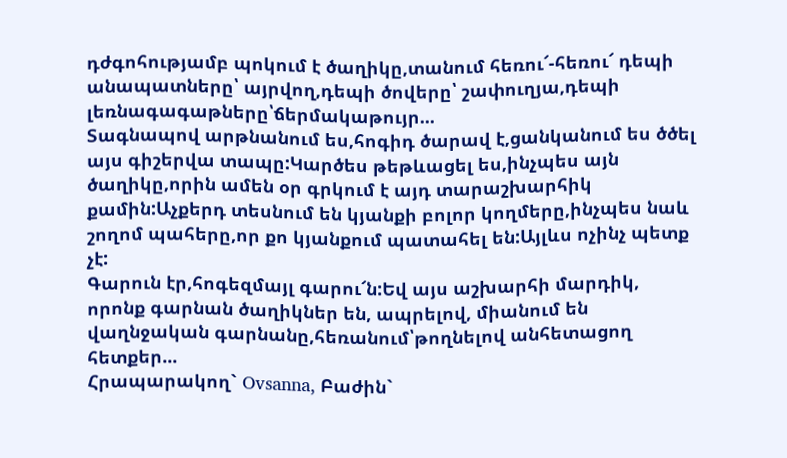դժգոհությամբ պոկում է ծաղիկը,տանում հեռու՜-հեռու՜ դեպի անապատները՝ այրվող,դեպի ծովերը՝ շափուղյա,դեպի լեռնագագաթները՝ճերմակաթույր...
Տագնապով արթնանում ես,հոգիդ ծարավ է,ցանկանում ես ծծել այս գիշերվա տապը:Կարծես թեթևացել ես,ինչպես այն ծաղիկը,որին ամեն օր գրկում է այդ տարաշխարհիկ քամին:Աչքերդ տեսնում են կյանքի բոլոր կողմերը,ինչպես նաև շողոմ պահերը,որ քո կյանքում պատահել են:Այլևս ոչինչ պետք չէ:
Գարուն էր,հոգեզմայլ գարու՜ն:Եվ այս աշխարհի մարդիկ, որոնք գարնան ծաղիկներ են, ապրելով, միանում են վաղնջական գարնանը,հեռանում՝թողնելով անհետացող հետքեր...
Հրապարակող` Ovsanna, Բաժին`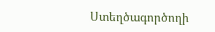Ստեղծագործողի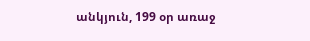անկյուն, 199 օր առաջ